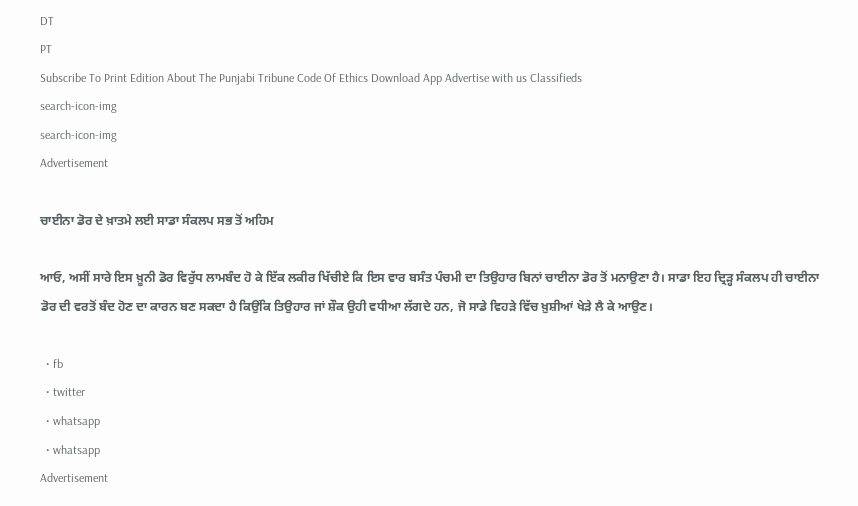DT
PT
Subscribe To Print Edition About The Punjabi Tribune Code Of Ethics Download App Advertise with us Classifieds
search-icon-img
search-icon-img
Advertisement

ਚਾਈਨਾ ਡੋਰ ਦੇ ਖ਼ਾਤਮੇ ਲਈ ਸਾਡਾ ਸੰਕਲਪ ਸਭ ਤੋਂ ਅਹਿਮ

ਆਓ, ਅਸੀਂ ਸਾਰੇ ਇਸ ਖ਼ੂਨੀ ਡੋਰ ਵਿਰੁੱਧ ਲਾਮਬੰਦ ਹੋ ਕੇ ਇੱਕ ਲਕੀਰ ਖਿੱਚੀਏ ਕਿ ਇਸ ਵਾਰ ਬਸੰਤ ਪੰਚਮੀ ਦਾ ਤਿਉਹਾਰ ਬਿਨਾਂ ਚਾਈਨਾ ਡੋਰ ਤੋਂ ਮਨਾਉਣਾ ਹੈ। ਸਾਡਾ ਇਹ ਦ੍ਰਿਡ਼੍ਹ ਸੰਕਲਪ ਹੀ ਚਾਈਨਾ ਡੋਰ ਦੀ ਵਰਤੋਂ ਬੰਦ ਹੋਣ ਦਾ ਕਾਰਨ ਬਣ ਸਕਦਾ ਹੈ ਕਿਉਂਕਿ ਤਿਉਹਾਰ ਜਾਂ ਸ਼ੌਕ ਉਹੀ ਵਧੀਆ ਲੱਗਦੇ ਹਨ, ਜੋ ਸਾਡੇ ਵਿਹੜੇ ਵਿੱਚ ਖ਼ੁਸ਼ੀਆਂ ਖੇੜੇ ਲੈ ਕੇ ਆਉਣ।

  • fb
  • twitter
  • whatsapp
  • whatsapp
Advertisement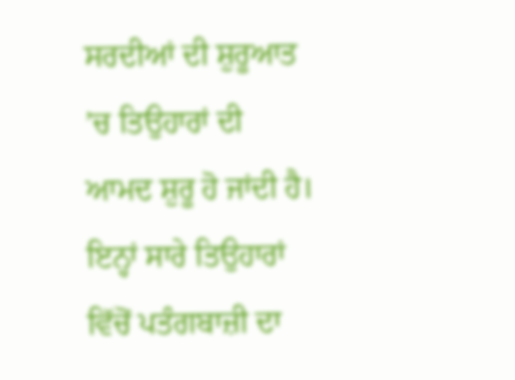ਸਰਦੀਆਂ ਦੀ ਸ਼ੁਰੂਆਤ ’ਚ ਤਿਉਹਾਰਾਂ ਦੀ ਆਮਦ ਸ਼ੁਰੂ ਹੋ ਜਾਂਦੀ ਹੈ। ਇਨ੍ਹਾਂ ਸਾਰੇ ਤਿਉਹਾਰਾਂ ਵਿੱਚੋਂ ਪਤੰਗਬਾਜ਼ੀ ਦਾ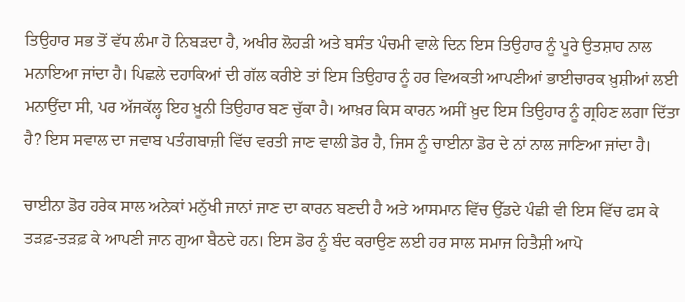ਤਿਉਹਾਰ ਸਭ ਤੋਂ ਵੱਧ ਲੰਮਾ ਹੋ ਨਿਬੜਦਾ ਹੈ, ਅਖੀਰ ਲੋਹੜੀ ਅਤੇ ਬਸੰਤ ਪੰਚਮੀ ਵਾਲੇ ਦਿਨ ਇਸ ਤਿਉਹਾਰ ਨੂੰ ਪੂਰੇ ਉਤਸ਼ਾਹ ਨਾਲ ਮਨਾਇਆ ਜਾਂਦਾ ਹੈ। ਪਿਛਲੇ ਦਹਾਕਿਆਂ ਦੀ ਗੱਲ ਕਰੀਏ ਤਾਂ ਇਸ ਤਿਉਹਾਰ ਨੂੰ ਹਰ ਵਿਅਕਤੀ ਆਪਣੀਆਂ ਭਾਈਚਾਰਕ ਖ਼ੁਸ਼ੀਆਂ ਲਈ ਮਨਾਉਂਦਾ ਸੀ, ਪਰ ਅੱਜਕੱਲ੍ਹ ਇਹ ਖ਼ੂਨੀ ਤਿਉਹਾਰ ਬਣ ਚੁੱਕਾ ਹੈ। ਆਖ਼ਰ ਕਿਸ ਕਾਰਨ ਅਸੀਂ ਖ਼ੁਦ ਇਸ ਤਿਉਹਾਰ ਨੂੰ ਗ੍ਰਹਿਣ ਲਗਾ ਦਿੱਤਾ ਹੈ? ਇਸ ਸਵਾਲ ਦਾ ਜਵਾਬ ਪਤੰਗਬਾਜ਼ੀ ਵਿੱਚ ਵਰਤੀ ਜਾਣ ਵਾਲੀ ਡੋਰ ਹੈ, ਜਿਸ ਨੂੰ ਚਾਈਨਾ ਡੋਰ ਦੇ ਨਾਂ ਨਾਲ ਜਾਣਿਆ ਜਾਂਦਾ ਹੈ।

ਚਾਈਨਾ ਡੋਰ ਹਰੇਕ ਸਾਲ ਅਨੇਕਾਂ ਮਨੁੱਖੀ ਜਾਨਾਂ ਜਾਣ ਦਾ ਕਾਰਨ ਬਣਦੀ ਹੈ ਅਤੇ ਆਸਮਾਨ ਵਿੱਚ ਉੱਡਦੇ ਪੰਛੀ ਵੀ ਇਸ ਵਿੱਚ ਫਸ ਕੇ ਤੜਫ਼-ਤੜਫ਼ ਕੇ ਆਪਣੀ ਜਾਨ ਗੁਆ ਬੈਠਦੇ ਹਨ। ਇਸ ਡੋਰ ਨੂੰ ਬੰਦ ਕਰਾਉਣ ਲਈ ਹਰ ਸਾਲ ਸਮਾਜ ਹਿਤੈਸ਼ੀ ਆਪੋ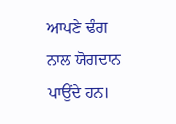ਆਪਣੇ ਢੰਗ ਨਾਲ ਯੋਗਦਾਨ ਪਾਉਂਦੇ ਹਨ।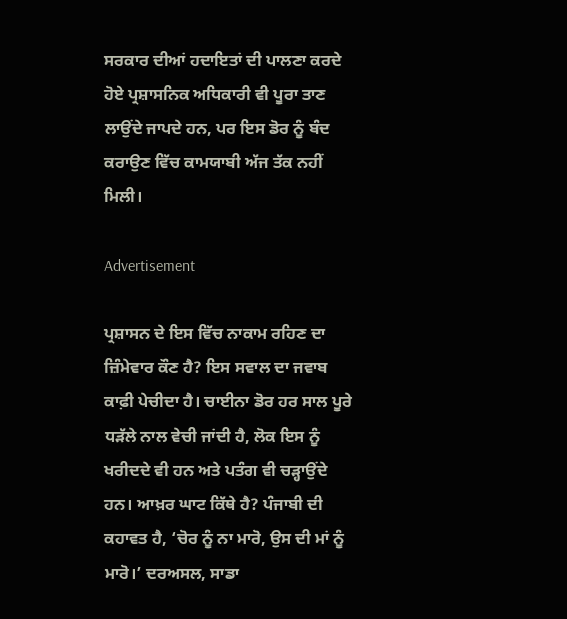ਸਰਕਾਰ ਦੀਆਂ ਹਦਾਇਤਾਂ ਦੀ ਪਾਲਣਾ ਕਰਦੇ ਹੋਏ ਪ੍ਰਸ਼ਾਸਨਿਕ ਅਧਿਕਾਰੀ ਵੀ ਪੂਰਾ ਤਾਣ ਲਾਉਂਦੇ ਜਾਪਦੇ ਹਨ, ਪਰ ਇਸ ਡੋਰ ਨੂੰ ਬੰਦ ਕਰਾਉਣ ਵਿੱਚ ਕਾਮਯਾਬੀ ਅੱਜ ਤੱਕ ਨਹੀਂ ਮਿਲੀ।

Advertisement

ਪ੍ਰਸ਼ਾਸਨ ਦੇ ਇਸ ਵਿੱਚ ਨਾਕਾਮ ਰਹਿਣ ਦਾ ਜ਼ਿੰਮੇਵਾਰ ਕੌਣ ਹੈ? ਇਸ ਸਵਾਲ ਦਾ ਜਵਾਬ ਕਾਫ਼ੀ ਪੇਚੀਦਾ ਹੈ। ਚਾਈਨਾ ਡੋਰ ਹਰ ਸਾਲ ਪੂਰੇ ਧੜੱਲੇ ਨਾਲ ਵੇਚੀ ਜਾਂਦੀ ਹੈ, ਲੋਕ ਇਸ ਨੂੰ ਖਰੀਦਦੇ ਵੀ ਹਨ ਅਤੇ ਪਤੰਗ ਵੀ ਚੜ੍ਹਾਉਂਦੇ ਹਨ। ਆਖ਼ਰ ਘਾਟ ਕਿੱਥੇ ਹੈ? ਪੰਜਾਬੀ ਦੀ ਕਹਾਵਤ ਹੈ, ‘ਚੋਰ ਨੂੰ ਨਾ ਮਾਰੋ, ਉਸ ਦੀ ਮਾਂ ਨੂੰ ਮਾਰੋ।’ ਦਰਅਸਲ, ਸਾਡਾ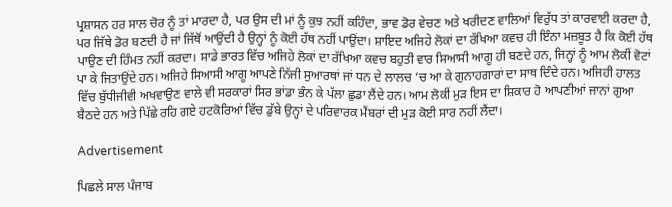ਪ੍ਰਸ਼ਾਸਨ ਹਰ ਸਾਲ ਚੋਰ ਨੂੰ ਤਾਂ ਮਾਰਦਾ ਹੈ, ਪਰ ਉਸ ਦੀ ਮਾਂ ਨੂੰ ਕੁਝ ਨਹੀਂ ਕਹਿੰਦਾ, ਭਾਵ ਡੋਰ ਵੇਚਣ ਅਤੇ ਖਰੀਦਣ ਵਾਲਿਆਂ ਵਿਰੁੱਧ ਤਾਂ ਕਾਰਵਾਈ ਕਰਦਾ ਹੈ, ਪਰ ਜਿੱਥੇ ਡੋਰ ਬਣਦੀ ਹੈ ਜਾਂ ਜਿੱਥੋਂ ਆਉਂਦੀ ਹੈ ਉਨ੍ਹਾਂ ਨੂੰ ਕੋਈ ਹੱਥ ਨਹੀਂ ਪਾਉਂਦਾ। ਸ਼ਾਇਦ ਅਜਿਹੇ ਲੋਕਾਂ ਦਾ ਰੱਖਿਆ ਕਵਚ ਹੀ ਇੰਨਾ ਮਜ਼ਬੂਤ ਹੈ ਕਿ ਕੋਈ ਹੱਥ ਪਾਉਣ ਦੀ ਹਿੰਮਤ ਨਹੀਂ ਕਰਦਾ। ਸਾਡੇ ਭਾਰਤ ਵਿੱਚ ਅਜਿਹੇ ਲੋਕਾਂ ਦਾ ਰੱਖਿਆ ਕਵਚ ਬਹੁਤੀ ਵਾਰ ਸਿਆਸੀ ਆਗੂ ਹੀ ਬਣਦੇ ਹਨ, ਜਿਨ੍ਹਾਂ ਨੂੰ ਆਮ ਲੋਕੀਂ ਵੋਟਾਂ ਪਾ ਕੇ ਜਿਤਾਉਂਦੇ ਹਨ। ਅਜਿਹੇ ਸਿਆਸੀ ਆਗੂ ਆਪਣੇ ਨਿੱਜੀ ਸੁਆਰਥਾਂ ਜਾਂ ਧਨ ਦੇ ਲਾਲਚ ’ਚ ਆ ਕੇ ਗੁਨਾਹਗਾਰਾਂ ਦਾ ਸਾਥ ਦਿੰਦੇ ਹਨ। ਅਜਿਹੀ ਹਾਲਤ ਵਿੱਚ ਬੁੱਧੀਜੀਵੀ ਅਖਵਾਉਣ ਵਾਲੇ ਵੀ ਸਰਕਾਰਾਂ ਸਿਰ ਭਾਂਡਾ ਭੰਨ ਕੇ ਪੱਲਾ ਛੁਡਾ ਲੈਂਦੇ ਹਨ। ਆਮ ਲੋਕੀਂ ਮੁੜ ਇਸ ਦਾ ਸ਼ਿਕਾਰ ਹੋ ਆਪਣੀਆਂ ਜਾਨਾਂ ਗੁਆ ਬੈਠਦੇ ਹਨ ਅਤੇ ਪਿੱਛੇ ਰਹਿ ਗਏ ਹਟਕੋਰਿਆਂ ਵਿੱਚ ਡੁੱਬੇ ਉਨ੍ਹਾਂ ਦੇ ਪਰਿਵਾਰਕ ਮੈਂਬਰਾਂ ਦੀ ਮੁੜ ਕੋਈ ਸਾਰ ਨਹੀਂ ਲੈਂਦਾ।

Advertisement

ਪਿਛਲੇ ਸਾਲ ਪੰਜਾਬ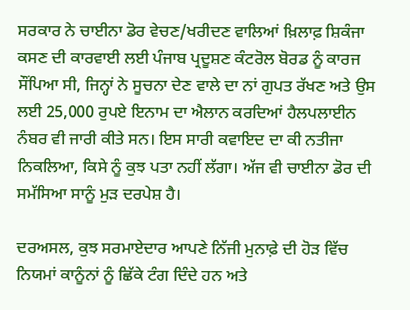ਸਰਕਾਰ ਨੇ ਚਾਈਨਾ ਡੋਰ ਵੇਚਣ/ਖਰੀਦਣ ਵਾਲਿਆਂ ਖ਼ਿਲਾਫ਼ ਸ਼ਿਕੰਜਾ ਕਸਣ ਦੀ ਕਾਰਵਾਈ ਲਈ ਪੰਜਾਬ ਪ੍ਰਦੂਸ਼ਣ ਕੰਟਰੋਲ ਬੋਰਡ ਨੂੰ ਕਾਰਜ ਸੌਂਪਿਆ ਸੀ, ਜਿਨ੍ਹਾਂ ਨੇ ਸੂਚਨਾ ਦੇਣ ਵਾਲੇ ਦਾ ਨਾਂ ਗੁਪਤ ਰੱਖਣ ਅਤੇ ਉਸ ਲਈ 25,000 ਰੁਪਏ ਇਨਾਮ ਦਾ ਐਲਾਨ ਕਰਦਿਆਂ ਹੈਲਪਲਾਈਨ ਨੰਬਰ ਵੀ ਜਾਰੀ ਕੀਤੇ ਸਨ। ਇਸ ਸਾਰੀ ਕਵਾਇਦ ਦਾ ਕੀ ਨਤੀਜਾ ਨਿਕਲਿਆ, ਕਿਸੇ ਨੂੰ ਕੁਝ ਪਤਾ ਨਹੀਂ ਲੱਗਾ। ਅੱਜ ਵੀ ਚਾਈਨਾ ਡੋਰ ਦੀ ਸਮੱਸਿਆ ਸਾਨੂੰ ਮੁੜ ਦਰਪੇਸ਼ ਹੈ।

ਦਰਅਸਲ, ਕੁਝ ਸਰਮਾਏਦਾਰ ਆਪਣੇ ਨਿੱਜੀ ਮੁਨਾਫ਼ੇ ਦੀ ਹੋੜ ਵਿੱਚ ਨਿਯਮਾਂ ਕਾਨੂੰਨਾਂ ਨੂੰ ਛਿੱਕੇ ਟੰਗ ਦਿੰਦੇ ਹਨ ਅਤੇ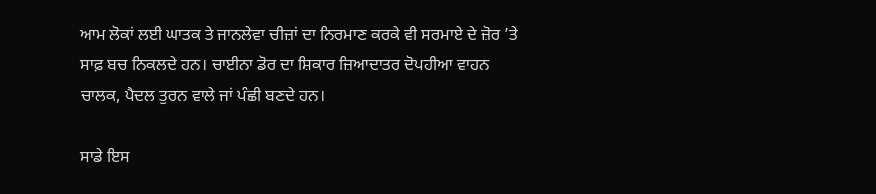ਆਮ ਲੋਕਾਂ ਲਈ ਘਾਤਕ ਤੇ ਜਾਨਲੇਵਾ ਚੀਜ਼ਾਂ ਦਾ ਨਿਰਮਾਣ ਕਰਕੇ ਵੀ ਸਰਮਾਏ ਦੇ ਜ਼ੋਰ ’ਤੇ ਸਾਫ਼ ਬਚ ਨਿਕਲਦੇ ਹਨ। ਚਾਈਨਾ ਡੋਰ ਦਾ ਸ਼ਿਕਾਰ ਜ਼ਿਆਦਾਤਰ ਦੋਪਹੀਆ ਵਾਹਨ ਚਾਲਕ, ਪੈਦਲ ਤੁਰਨ ਵਾਲੇ ਜਾਂ ਪੰਛੀ ਬਣਦੇ ਹਨ।

ਸਾਡੇ ਇਸ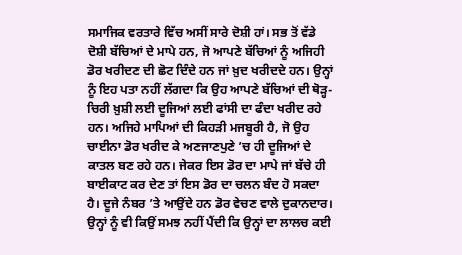ਸਮਾਜਿਕ ਵਰਤਾਰੇ ਵਿੱਚ ਅਸੀਂ ਸਾਰੇ ਦੋਸ਼ੀ ਹਾਂ। ਸਭ ਤੋਂ ਵੱਡੇ ਦੋਸ਼ੀ ਬੱਚਿਆਂ ਦੇ ਮਾਪੇ ਹਨ, ਜੋ ਆਪਣੇ ਬੱਚਿਆਂ ਨੂੰ ਅਜਿਹੀ ਡੋਰ ਖਰੀਦਣ ਦੀ ਛੋਟ ਦਿੰਦੇ ਹਨ ਜਾਂ ਖ਼ੁਦ ਖਰੀਦਦੇ ਹਨ। ਉਨ੍ਹਾਂ ਨੂੰ ਇਹ ਪਤਾ ਨਹੀਂ ਲੱਗਦਾ ਕਿ ਉਹ ਆਪਣੇ ਬੱਚਿਆਂ ਦੀ ਥੋੜ੍ਹ-ਚਿਰੀ ਖ਼ੁਸ਼ੀ ਲਈ ਦੂਜਿਆਂ ਲਈ ਫਾਂਸੀ ਦਾ ਫੰਦਾ ਖਰੀਦ ਰਹੇ ਹਨ। ਅਜਿਹੇ ਮਾਪਿਆਂ ਦੀ ਕਿਹੜੀ ਮਜਬੂਰੀ ਹੈ, ਜੋ ਉਹ ਚਾਈਨਾ ਡੋਰ ਖਰੀਦ ਕੇ ਅਣਜਾਣਪੁਣੇ ’ਚ ਹੀ ਦੂਜਿਆਂ ਦੇ ਕਾਤਲ ਬਣ ਰਹੇ ਹਨ। ਜੇਕਰ ਇਸ ਡੋਰ ਦਾ ਮਾਪੇ ਜਾਂ ਬੱਚੇ ਹੀ ਬਾਈਕਾਟ ਕਰ ਦੇਣ ਤਾਂ ਇਸ ਡੋਰ ਦਾ ਚਲਨ ਬੰਦ ਹੋ ਸਕਦਾ ਹੈ। ਦੂਜੇ ਨੰਬਰ ’ਤੇ ਆਉਂਦੇ ਹਨ ਡੋਰ ਵੇਚਣ ਵਾਲੇ ਦੁਕਾਨਦਾਰ। ਉਨ੍ਹਾਂ ਨੂੰ ਵੀ ਕਿਉਂ ਸਮਝ ਨਹੀਂ ਪੈਂਦੀ ਕਿ ਉਨ੍ਹਾਂ ਦਾ ਲਾਲਚ ਕਈ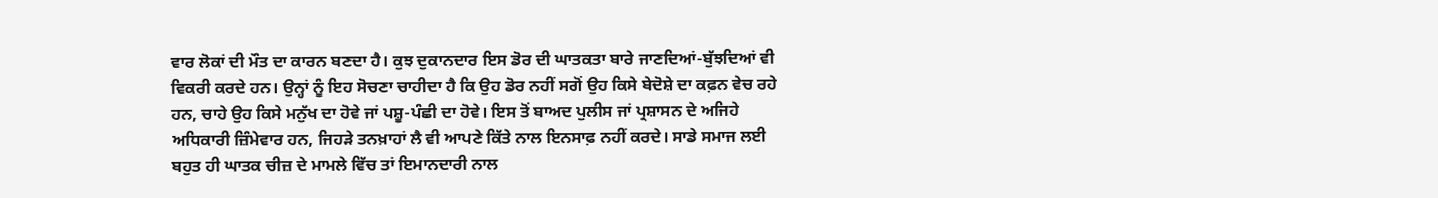ਵਾਰ ਲੋਕਾਂ ਦੀ ਮੌਤ ਦਾ ਕਾਰਨ ਬਣਦਾ ਹੈ। ਕੁਝ ਦੁਕਾਨਦਾਰ ਇਸ ਡੋਰ ਦੀ ਘਾਤਕਤਾ ਬਾਰੇ ਜਾਣਦਿਆਂ-ਬੁੱਝਦਿਆਂ ਵੀ ਵਿਕਰੀ ਕਰਦੇ ਹਨ। ਉਨ੍ਹਾਂ ਨੂੰ ਇਹ ਸੋਚਣਾ ਚਾਹੀਦਾ ਹੈ ਕਿ ਉਹ ਡੋਰ ਨਹੀਂ ਸਗੋਂ ਉਹ ਕਿਸੇ ਬੇਦੋਸ਼ੇ ਦਾ ਕਫ਼ਨ ਵੇਚ ਰਹੇ ਹਨ, ਚਾਹੇ ਉਹ ਕਿਸੇ ਮਨੁੱਖ ਦਾ ਹੋਵੇ ਜਾਂ ਪਸ਼ੂ-ਪੰਛੀ ਦਾ ਹੋਵੇ। ਇਸ ਤੋਂ ਬਾਅਦ ਪੁਲੀਸ ਜਾਂ ਪ੍ਰਸ਼ਾਸਨ ਦੇ ਅਜਿਹੇ ਅਧਿਕਾਰੀ ਜ਼ਿੰਮੇਵਾਰ ਹਨ, ਜਿਹੜੇ ਤਨਖ਼ਾਹਾਂ ਲੈ ਵੀ ਆਪਣੇ ਕਿੱਤੇ ਨਾਲ ਇਨਸਾਫ਼ ਨਹੀਂ ਕਰਦੇ। ਸਾਡੇ ਸਮਾਜ ਲਈ ਬਹੁਤ ਹੀ ਘਾਤਕ ਚੀਜ਼ ਦੇ ਮਾਮਲੇ ਵਿੱਚ ਤਾਂ ਇਮਾਨਦਾਰੀ ਨਾਲ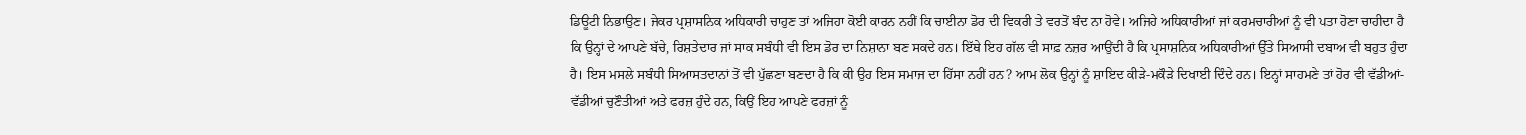ਡਿਊਟੀ ਨਿਭਾਉਣ। ਜੇਕਰ ਪ੍ਰਸ਼ਾਸਨਿਕ ਅਧਿਕਾਰੀ ਚਾਹੁਣ ਤਾਂ ਅਜਿਹਾ ਕੋਈ ਕਾਰਨ ਨਹੀਂ ਕਿ ਚਾਈਨਾ ਡੋਰ ਦੀ ਵਿਕਰੀ ਤੇ ਵਰਤੋਂ ਬੰਦ ਨਾ ਹੋਵੇ। ਅਜਿਹੇ ਅਧਿਕਾਰੀਆਂ ਜਾਂ ਕਰਮਚਾਰੀਆਂ ਨੂੰ ਵੀ ਪਤਾ ਹੋਣਾ ਚਾਹੀਦਾ ਹੈ ਕਿ ਉਨ੍ਹਾਂ ਦੇ ਆਪਣੇ ਬੱਚੇ, ਰਿਸ਼ਤੇਦਾਰ ਜਾਂ ਸਾਕ ਸਬੰਧੀ ਵੀ ਇਸ ਡੋਰ ਦਾ ਨਿਸ਼ਾਨਾ ਬਣ ਸਕਦੇ ਹਨ। ਇੱਥੇ ਇਹ ਗੱਲ ਵੀ ਸਾਫ਼ ਨਜ਼ਰ ਆਉਂਦੀ ਹੈ ਕਿ ਪ੍ਰਸਾਸ਼ਨਿਕ ਅਧਿਕਾਰੀਆਂ ਉੱਤੇ ਸਿਆਸੀ ਦਬਾਅ ਵੀ ਬਹੁਤ ਹੁੰਦਾ ਹੈ। ਇਸ ਮਸਲੇ ਸਬੰਧੀ ਸਿਆਸਤਦਾਨਾਂ ਤੋਂ ਵੀ ਪੁੱਛਣਾ ਬਣਦਾ ਹੈ ਕਿ ਕੀ ਉਹ ਇਸ ਸਮਾਜ ਦਾ ਹਿੱਸਾ ਨਹੀਂ ਹਨ? ਆਮ ਲੋਕ ਉਨ੍ਹਾਂ ਨੂੰ ਸ਼ਾਇਦ ਕੀੜੇ-ਮਕੌੜੇ ਦਿਖਾਈ ਦਿੰਦੇ ਹਨ। ਇਨ੍ਹਾਂ ਸਾਹਮਣੇ ਤਾਂ ਹੋਰ ਵੀ ਵੱਡੀਆਂ-ਵੱਡੀਆਂ ਚੁਣੌਤੀਆਂ ਅਤੇ ਫਰਜ਼ ਹੁੰਦੇ ਹਨ, ਕਿਉਂ ਇਹ ਆਪਣੇ ਫਰਜ਼ਾਂ ਨੂੰ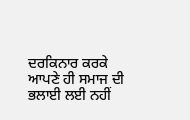ਦਰਕਿਨਾਰ ਕਰਕੇ ਆਪਣੇ ਹੀ ਸਮਾਜ ਦੀ ਭਲਾਈ ਲਈ ਨਹੀਂ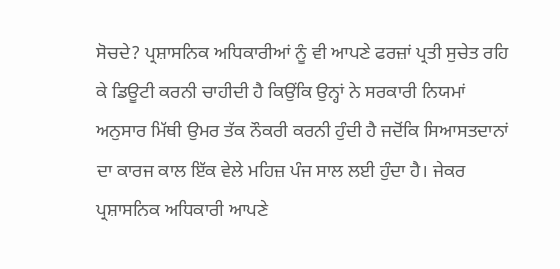ਸੋਚਦੇ? ਪ੍ਰਸ਼ਾਸਨਿਕ ਅਧਿਕਾਰੀਆਂ ਨੂੰ ਵੀ ਆਪਣੇ ਫਰਜ਼ਾਂ ਪ੍ਰਤੀ ਸੁਚੇਤ ਰਹਿ ਕੇ ਡਿਊਟੀ ਕਰਨੀ ਚਾਹੀਦੀ ਹੈ ਕਿਉਂਕਿ ਉਨ੍ਹਾਂ ਨੇ ਸਰਕਾਰੀ ਨਿਯਮਾਂ ਅਨੁਸਾਰ ਮਿੱਥੀ ਉਮਰ ਤੱਕ ਨੌਕਰੀ ਕਰਨੀ ਹੁੰਦੀ ਹੈ ਜਦੋਂਕਿ ਸਿਆਸਤਦਾਨਾਂ ਦਾ ਕਾਰਜ ਕਾਲ ਇੱਕ ਵੇਲੇ ਮਹਿਜ਼ ਪੰਜ ਸਾਲ ਲਈ ਹੁੰਦਾ ਹੈ। ਜੇਕਰ ਪ੍ਰਸ਼ਾਸਨਿਕ ਅਧਿਕਾਰੀ ਆਪਣੇ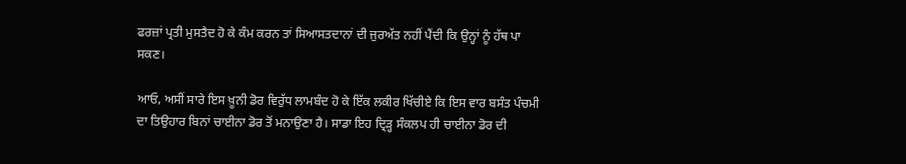ਫਰਜ਼ਾਂ ਪ੍ਰਤੀ ਮੁਸਤੈਦ ਹੋ ਕੇ ਕੰਮ ਕਰਨ ਤਾਂ ਸਿਆਸਤਦਾਨਾਂ ਦੀ ਜੁਰਅੱਤ ਨਹੀਂ ਪੈਂਦੀ ਕਿ ਉਨ੍ਹਾਂ ਨੂੰ ਹੱਥ ਪਾ ਸਕਣ।

ਆਓ, ਅਸੀਂ ਸਾਰੇ ਇਸ ਖ਼ੂਨੀ ਡੋਰ ਵਿਰੁੱਧ ਲਾਮਬੰਦ ਹੋ ਕੇ ਇੱਕ ਲਕੀਰ ਖਿੱਚੀਏ ਕਿ ਇਸ ਵਾਰ ਬਸੰਤ ਪੰਚਮੀ ਦਾ ਤਿਉਹਾਰ ਬਿਨਾਂ ਚਾਈਨਾ ਡੋਰ ਤੋਂ ਮਨਾਉਣਾ ਹੈ। ਸਾਡਾ ਇਹ ਦ੍ਰਿੜ੍ਹ ਸੰਕਲਪ ਹੀ ਚਾਈਨਾ ਡੋਰ ਦੀ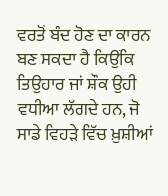ਵਰਤੋਂ ਬੰਦ ਹੋਣ ਦਾ ਕਾਰਨ ਬਣ ਸਕਦਾ ਹੈ ਕਿਉਂਕਿ ਤਿਉਹਾਰ ਜਾਂ ਸ਼ੌਕ ਉਹੀ ਵਧੀਆ ਲੱਗਦੇ ਹਨ, ਜੋ ਸਾਡੇ ਵਿਹੜੇ ਵਿੱਚ ਖ਼ੁਸ਼ੀਆਂ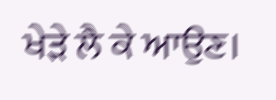ਖੇੜੇ ਲੈ ਕੇ ਆਉਣ।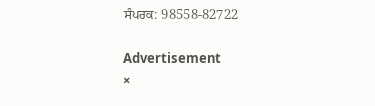ਸੰਪਰਕ: 98558-82722

Advertisement
×